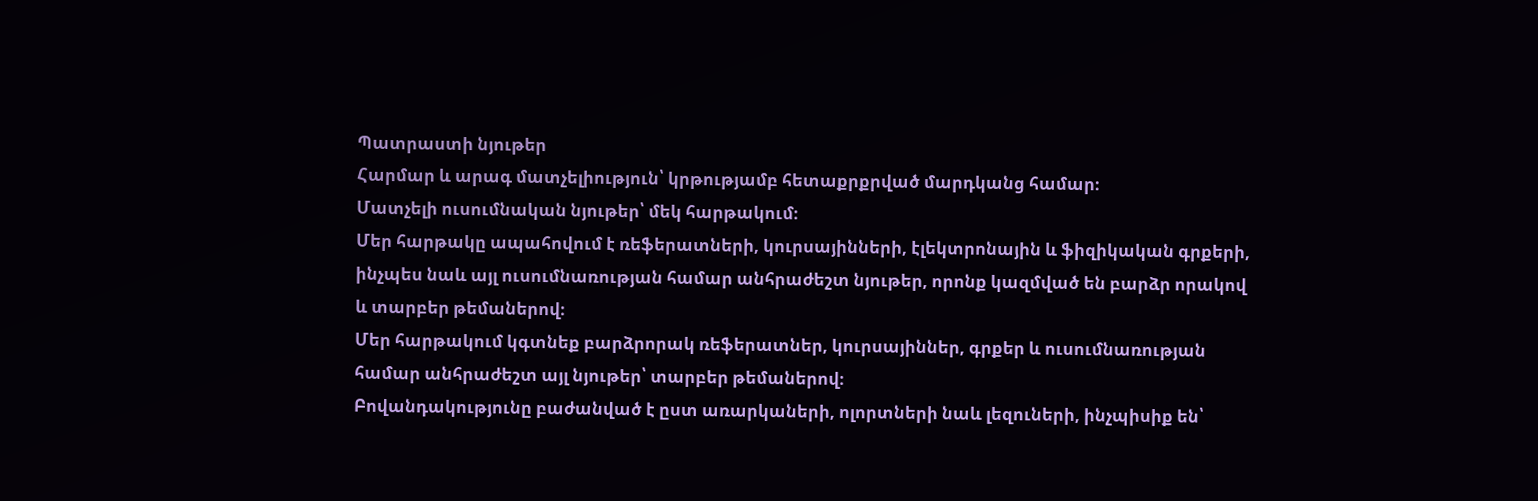Պատրաստի նյութեր
Հարմար և արագ մատչելիություն՝ կրթությամբ հետաքրքրված մարդկանց համար։
Մատչելի ուսումնական նյութեր՝ մեկ հարթակում։
Մեր հարթակը ապահովում է ռեֆերատների, կուրսայինների, էլեկտրոնային և ֆիզիկական գրքերի, ինչպես նաև այլ ուսումնառության համար անհրաժեշտ նյութեր, որոնք կազմված են բարձր որակով և տարբեր թեմաներով։
Մեր հարթակում կգտնեք բարձրորակ ռեֆերատներ, կուրսայիններ, գրքեր և ուսումնառության համար անհրաժեշտ այլ նյութեր՝ տարբեր թեմաներով։
Բովանդակությունը բաժանված է ըստ առարկաների, ոլորտների նաև լեզուների, ինչպիսիք են՝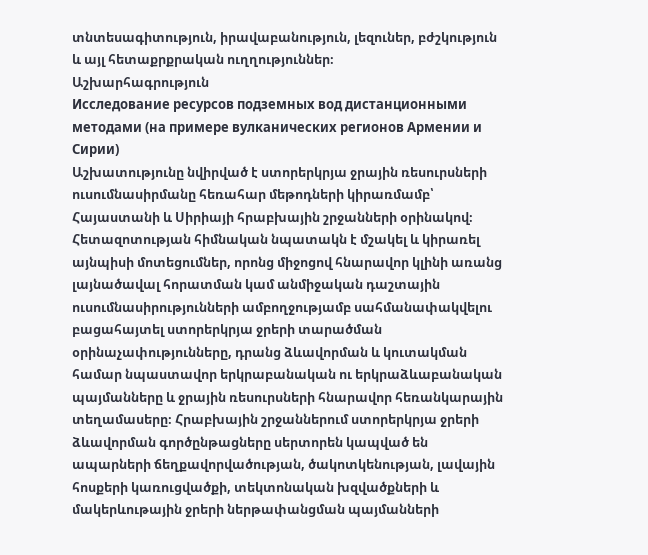տնտեսագիտություն, իրավաբանություն, լեզուներ, բժշկություն և այլ հետաքրքրական ուղղություններ։
Աշխարհագրություն
Исследование ресурсов подземных вод дистанционными методами (на примере вулканических регионов Армении и Сирии)
Աշխատությունը նվիրված է ստորերկրյա ջրային ռեսուրսների ուսումնասիրմանը հեռահար մեթոդների կիրառմամբ՝ Հայաստանի և Սիրիայի հրաբխային շրջանների օրինակով։ Հետազոտության հիմնական նպատակն է մշակել և կիրառել այնպիսի մոտեցումներ, որոնց միջոցով հնարավոր կլինի առանց լայնածավալ հորատման կամ անմիջական դաշտային ուսումնասիրությունների ամբողջությամբ սահմանափակվելու բացահայտել ստորերկրյա ջրերի տարածման օրինաչափությունները, դրանց ձևավորման և կուտակման համար նպաստավոր երկրաբանական ու երկրաձևաբանական պայմանները և ջրային ռեսուրսների հնարավոր հեռանկարային տեղամասերը։ Հրաբխային շրջաններում ստորերկրյա ջրերի ձևավորման գործընթացները սերտորեն կապված են ապարների ճեղքավորվածության, ծակոտկենության, լավային հոսքերի կառուցվածքի, տեկտոնական խզվածքների և մակերևութային ջրերի ներթափանցման պայմանների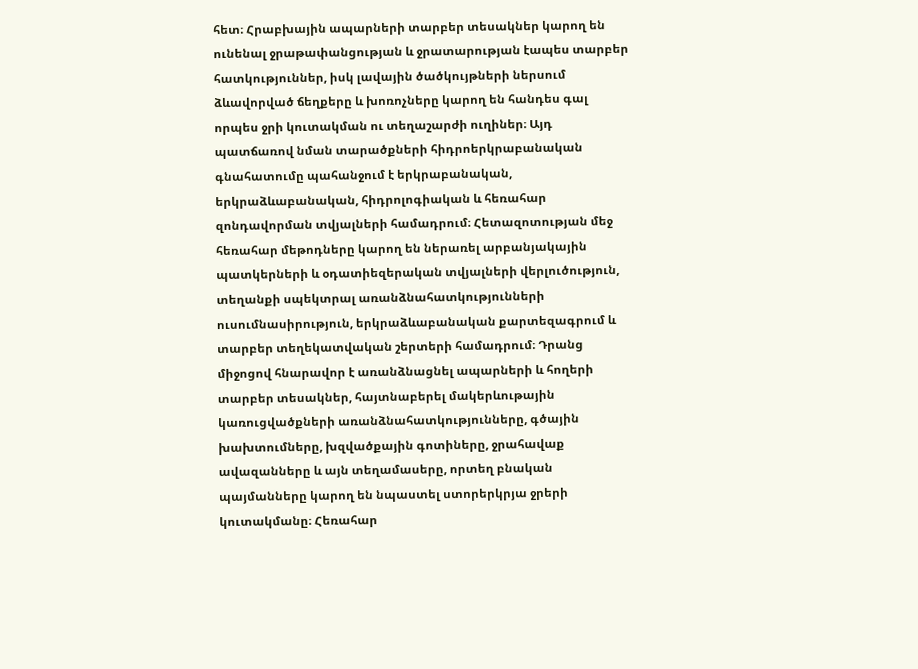հետ։ Հրաբխային ապարների տարբեր տեսակներ կարող են ունենալ ջրաթափանցության և ջրատարության էապես տարբեր հատկություններ, իսկ լավային ծածկույթների ներսում ձևավորված ճեղքերը և խոռոչները կարող են հանդես գալ որպես ջրի կուտակման ու տեղաշարժի ուղիներ։ Այդ պատճառով նման տարածքների հիդրոերկրաբանական գնահատումը պահանջում է երկրաբանական, երկրաձևաբանական, հիդրոլոգիական և հեռահար զոնդավորման տվյալների համադրում։ Հետազոտության մեջ հեռահար մեթոդները կարող են ներառել արբանյակային պատկերների և օդատիեզերական տվյալների վերլուծություն, տեղանքի սպեկտրալ առանձնահատկությունների ուսումնասիրություն, երկրաձևաբանական քարտեզագրում և տարբեր տեղեկատվական շերտերի համադրում։ Դրանց միջոցով հնարավոր է առանձնացնել ապարների և հողերի տարբեր տեսակներ, հայտնաբերել մակերևութային կառուցվածքների առանձնահատկությունները, գծային խախտումները, խզվածքային գոտիները, ջրահավաք ավազանները և այն տեղամասերը, որտեղ բնական պայմանները կարող են նպաստել ստորերկրյա ջրերի կուտակմանը։ Հեռահար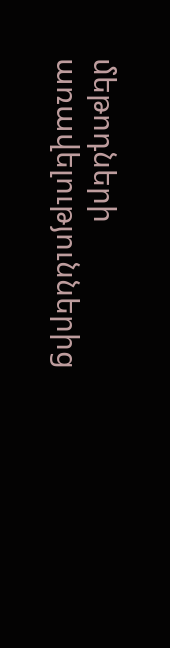մեթոդների առավելություններից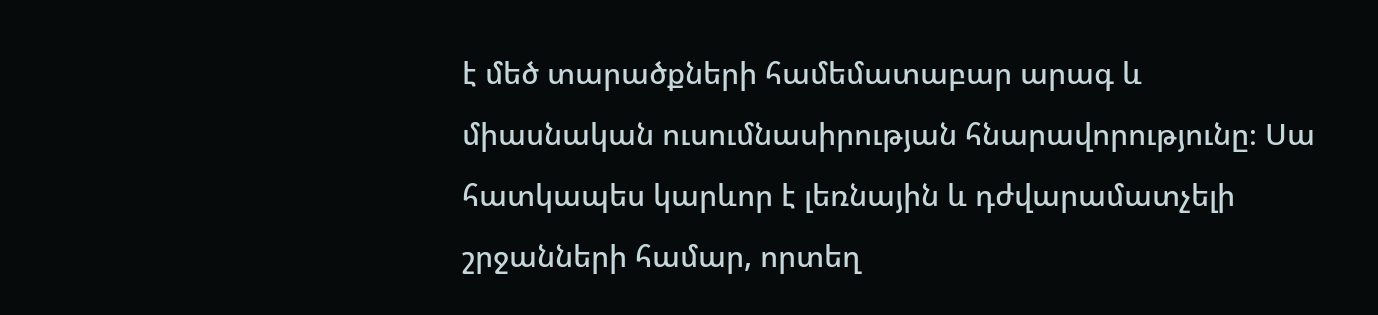է մեծ տարածքների համեմատաբար արագ և միասնական ուսումնասիրության հնարավորությունը։ Սա հատկապես կարևոր է լեռնային և դժվարամատչելի շրջանների համար, որտեղ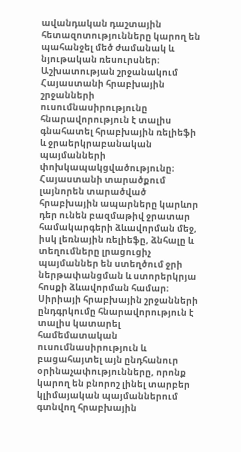ավանդական դաշտային հետազոտությունները կարող են պահանջել մեծ ժամանակ և նյութական ռեսուրսներ։ Աշխատության շրջանակում Հայաստանի հրաբխային շրջանների ուսումնասիրությունը հնարավորություն է տալիս գնահատել հրաբխային ռելիեֆի և ջրաերկրաբանական պայմանների փոխկապակցվածությունը։ Հայաստանի տարածքում լայնորեն տարածված հրաբխային ապարները կարևոր դեր ունեն բազմաթիվ ջրատար համակարգերի ձևավորման մեջ, իսկ լեռնային ռելիեֆը, ձնհալը և տեղումները լրացուցիչ պայմաններ են ստեղծում ջրի ներթափանցման և ստորերկրյա հոսքի ձևավորման համար։ Սիրիայի հրաբխային շրջանների ընդգրկումը հնարավորություն է տալիս կատարել համեմատական ուսումնասիրություն և բացահայտել այն ընդհանուր օրինաչափությունները, որոնք կարող են բնորոշ լինել տարբեր կլիմայական պայմաններում գտնվող հրաբխային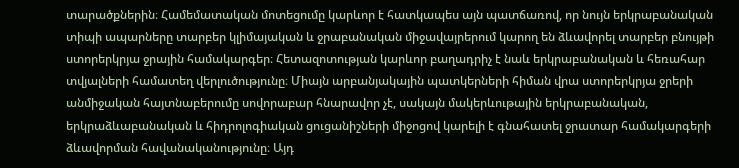տարածքներին։ Համեմատական մոտեցումը կարևոր է հատկապես այն պատճառով, որ նույն երկրաբանական տիպի ապարները տարբեր կլիմայական և ջրաբանական միջավայրերում կարող են ձևավորել տարբեր բնույթի ստորերկրյա ջրային համակարգեր։ Հետազոտության կարևոր բաղադրիչ է նաև երկրաբանական և հեռահար տվյալների համատեղ վերլուծությունը։ Միայն արբանյակային պատկերների հիման վրա ստորերկրյա ջրերի անմիջական հայտնաբերումը սովորաբար հնարավոր չէ, սակայն մակերևութային երկրաբանական, երկրաձևաբանական և հիդրոլոգիական ցուցանիշների միջոցով կարելի է գնահատել ջրատար համակարգերի ձևավորման հավանականությունը։ Այդ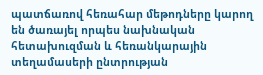պատճառով հեռահար մեթոդները կարող են ծառայել որպես նախնական հետախուզման և հեռանկարային տեղամասերի ընտրության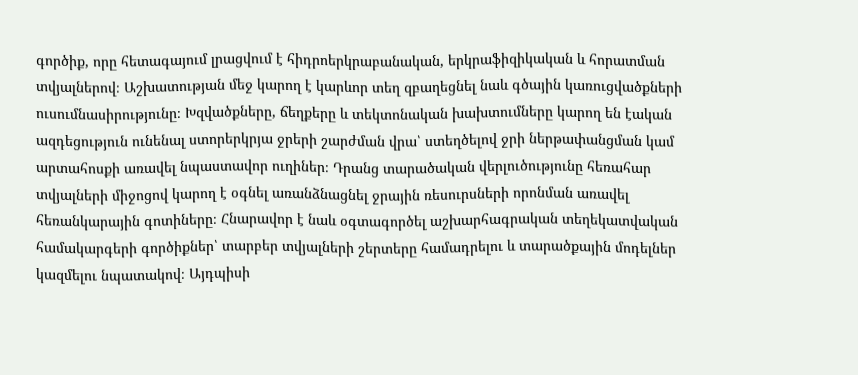գործիք, որը հետագայում լրացվում է հիդրոերկրաբանական, երկրաֆիզիկական և հորատման տվյալներով։ Աշխատության մեջ կարող է կարևոր տեղ զբաղեցնել նաև գծային կառուցվածքների ուսումնասիրությունը։ Խզվածքները, ճեղքերը և տեկտոնական խախտումները կարող են էական ազդեցություն ունենալ ստորերկրյա ջրերի շարժման վրա՝ ստեղծելով ջրի ներթափանցման կամ արտահոսքի առավել նպաստավոր ուղիներ։ Դրանց տարածական վերլուծությունը հեռահար տվյալների միջոցով կարող է օգնել առանձնացնել ջրային ռեսուրսների որոնման առավել հեռանկարային գոտիները։ Հնարավոր է նաև օգտագործել աշխարհագրական տեղեկատվական համակարգերի գործիքներ՝ տարբեր տվյալների շերտերը համադրելու և տարածքային մոդելներ կազմելու նպատակով։ Այդպիսի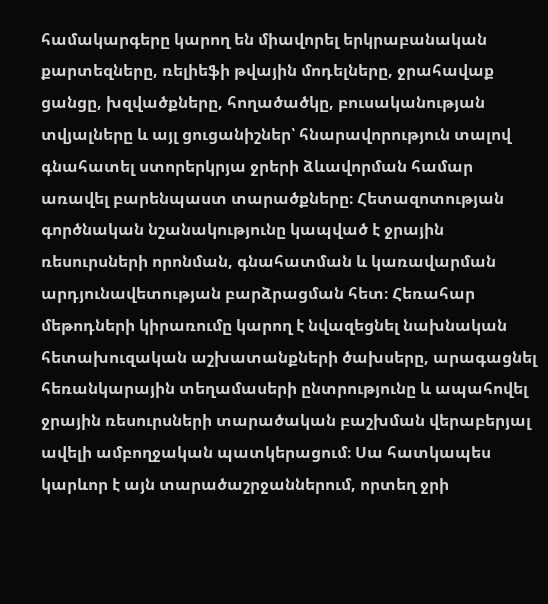համակարգերը կարող են միավորել երկրաբանական քարտեզները, ռելիեֆի թվային մոդելները, ջրահավաք ցանցը, խզվածքները, հողածածկը, բուսականության տվյալները և այլ ցուցանիշներ՝ հնարավորություն տալով գնահատել ստորերկրյա ջրերի ձևավորման համար առավել բարենպաստ տարածքները։ Հետազոտության գործնական նշանակությունը կապված է ջրային ռեսուրսների որոնման, գնահատման և կառավարման արդյունավետության բարձրացման հետ։ Հեռահար մեթոդների կիրառումը կարող է նվազեցնել նախնական հետախուզական աշխատանքների ծախսերը, արագացնել հեռանկարային տեղամասերի ընտրությունը և ապահովել ջրային ռեսուրսների տարածական բաշխման վերաբերյալ ավելի ամբողջական պատկերացում։ Սա հատկապես կարևոր է այն տարածաշրջաններում, որտեղ ջրի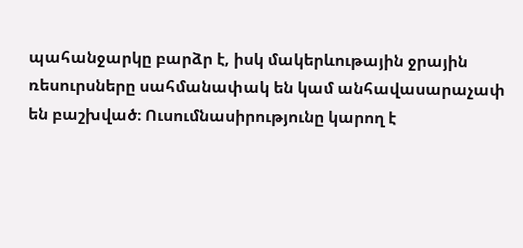պահանջարկը բարձր է, իսկ մակերևութային ջրային ռեսուրսները սահմանափակ են կամ անհավասարաչափ են բաշխված։ Ուսումնասիրությունը կարող է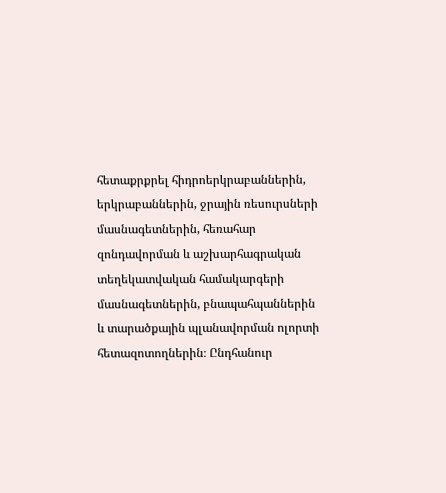հետաքրքրել հիդրոերկրաբաններին, երկրաբաններին, ջրային ռեսուրսների մասնագետներին, հեռահար զոնդավորման և աշխարհագրական տեղեկատվական համակարգերի մասնագետներին, բնապահպաններին և տարածքային պլանավորման ոլորտի հետազոտողներին։ Ընդհանուր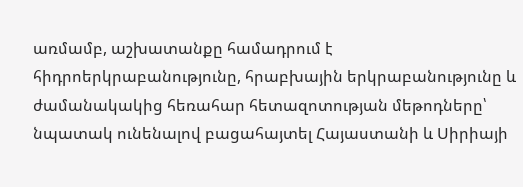առմամբ, աշխատանքը համադրում է հիդրոերկրաբանությունը, հրաբխային երկրաբանությունը և ժամանակակից հեռահար հետազոտության մեթոդները՝ նպատակ ունենալով բացահայտել Հայաստանի և Սիրիայի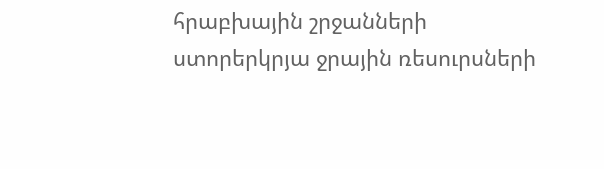հրաբխային շրջանների ստորերկրյա ջրային ռեսուրսների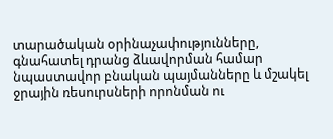տարածական օրինաչափությունները, գնահատել դրանց ձևավորման համար նպաստավոր բնական պայմանները և մշակել ջրային ռեսուրսների որոնման ու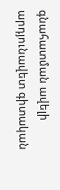գնահատման ավելի արդյունավետ գիտական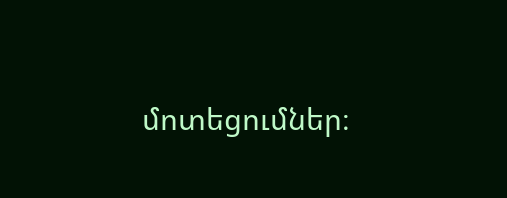մոտեցումներ։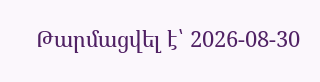Թարմացվել է՝ 2026-08-30